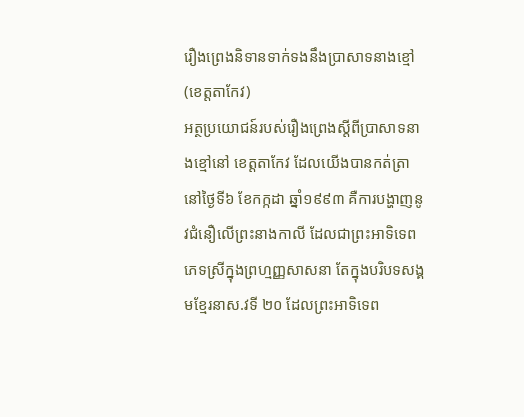រឿងព្រេងនិទានទាក់ទងនឹងប្រាសាទនាងខ្មៅ (ខេត្តតាកែវ)
អត្ថប្រយោជន៍របស់រឿងព្រេងស្តីពីប្រាសាទនាងខ្មៅនៅ ខេត្តតាកែវ ដែលយើងបានកត់ត្រានៅថ្ងៃទី៦ ខែកក្កដា ឆ្នាំ១៩៩៣ គឺការបង្ហាញនូវជំនឿលើព្រះនាងកាលី ដែលជាព្រះអាទិទេពភេទស្រីក្នុងព្រហ្មញ្ញសាសនា តែក្នុងបរិបទសង្គមខ្មែរនាស.វទី ២០ ដែលព្រះអាទិទេព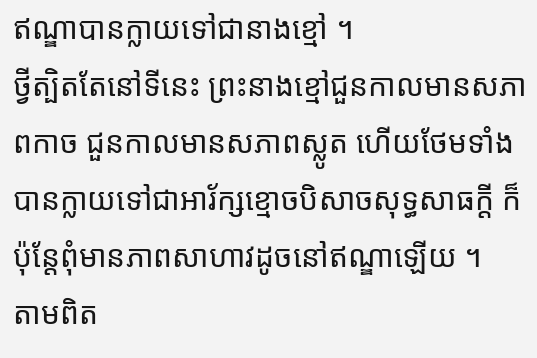ឥណ្ឌាបានក្លាយទៅជានាងខ្មៅ ។
ថ្វីត្បិតតែនៅទីនេះ ព្រះនាងខ្មៅជួនកាលមានសភាពកាច ជួនកាលមានសភាពស្លូត ហើយថែមទាំងបានក្លាយទៅជាអារ័ក្សខ្មោចបិសាចសុទ្ធសាធក្តី ក៏ប៉ុន្តែពុំមានភាពសាហាវដូចនៅឥណ្ឌាឡើយ ។
តាមពិត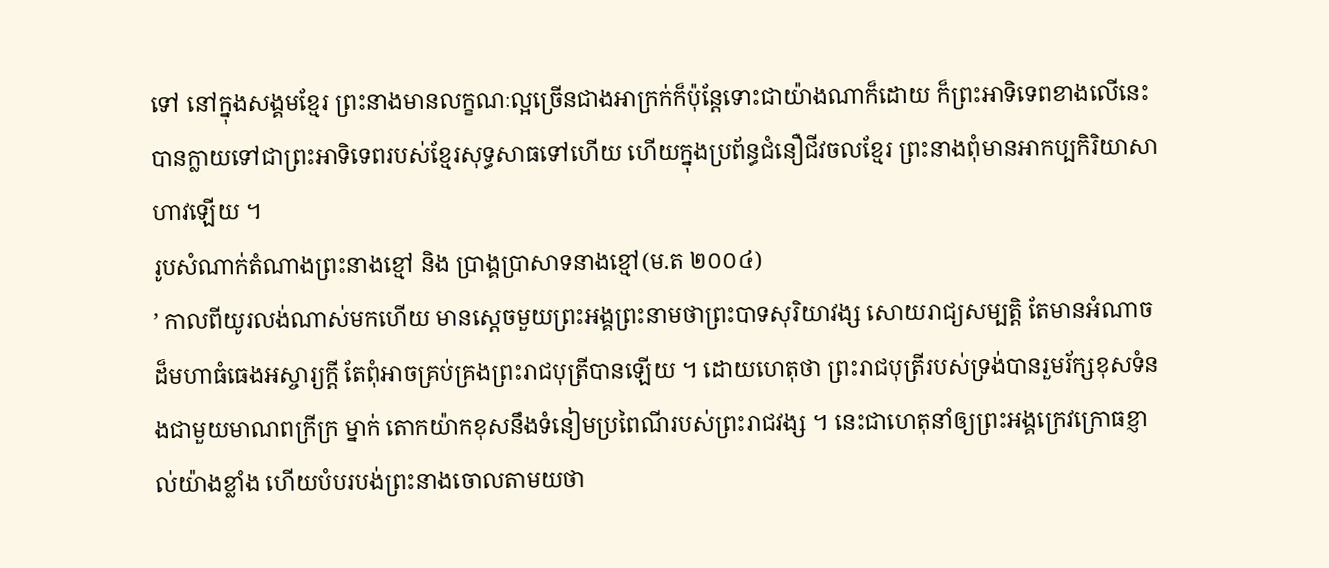ទៅ នៅក្នុងសង្គមខ្មែរ ព្រះនាងមានលក្ខណៈល្អច្រើនជាងអាក្រក់ក៏ប៉ុន្តែទោះជាយ៉ាងណាក៏ដោយ ក៏ព្រះអាទិទេពខាងលើនេះ បានក្លាយទៅជាព្រះអាទិទេពរបស់ខ្មែរសុទ្ធសាធទៅហើយ ហើយក្នុងប្រព័ន្ធជំនឿជីវចលខ្មែរ ព្រះនាងពុំមានអាកប្បកិរិយាសាហាវឡើយ ។
រូបសំណាក់តំណាងព្រះនាងខ្មៅ និង ប្រាង្គប្រាសាទនាងខ្មៅ(ម.ត ២០០៤)
’ កាលពីយូរលង់ណាស់មកហើយ មានស្តេចមួយព្រះអង្គព្រះនាមថាព្រះបាទសុរិយាវង្ស សោយរាជ្យសម្បត្តិ តែមានអំណាចដ៏មហាធំធេងអស្ចារ្យក្តី តែពុំអាចគ្រប់គ្រងព្រះរាជបុត្រីបានឡើយ ។ ដោយហេតុថា ព្រះរាជបុត្រីរបស់ទ្រង់បានរួមរ័ក្សខុសទំនងជាមួយមាណពក្រីក្រ ម្នាក់ តោកយ៉ាកខុសនឹងទំនៀមប្រពៃណីរបស់ព្រះរាជវង្ស ។ នេះជាហេតុនាំឲ្យព្រះអង្គក្រេវក្រោធខ្ញាល់យ៉ាងខ្លាំង ហើយបំបរបង់ព្រះនាងចោលតាមយថា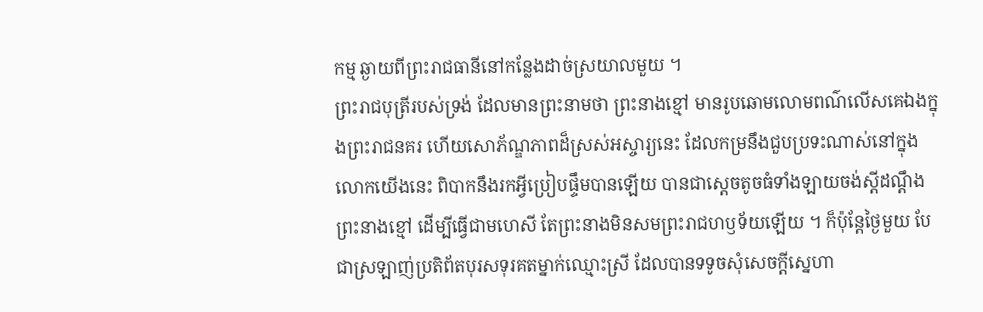កម្ម ឆ្ងាយពីព្រះរាជធានីនៅកន្លែងដាច់ស្រយាលមួយ ។
ព្រះរាជបុត្រីរបស់ទ្រង់ ដែលមានព្រះនាមថា ព្រះនាងខ្មៅ មានរូបឆោមលោមពណ៌លើសគេឯងក្នុងព្រះរាជនគរ ហើយសោភ័ណ្ឌភាពដ៏ស្រស់អស្ចារ្យនេះ ដែលកម្រនឹងជួបប្រទះណាស់នៅក្នុងលោកយើងនេះ ពិបាកនឹងរកអ្វីប្រៀបផ្ទឹមបានឡើយ បានជាស្តេចតូចធំទាំងឡាយចង់ស្តីដណ្តឹងព្រះនាងខ្មៅ ដើម្បីធ្វើជាមហេសី តែព្រះនាងមិនសមព្រះរាជហឫទ័យឡើយ ។ ក៏ប៉ុន្តែថ្ងៃមួយ បែជាស្រឡាញ់ប្រតិព័តបុរសទុរគតម្នាក់ឈ្មោះស្រី ដែលបានទទូចសុំសេចក្តីស្នេហា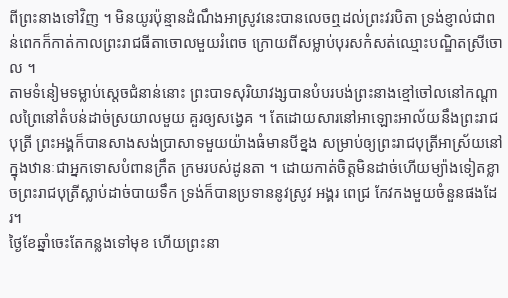ពីព្រះនាងទៅវិញ ។ មិនយូរប៉ុន្មានដំណឹងអាស្រូវនេះបានលេចឮដល់ព្រះវរបិតា ទ្រង់ខ្ញាល់ជាពន់ពេកក៏កាត់កាលព្រះរាជធីតាចោលមួយរំពេច ក្រោយពីសម្លាប់បុរសកំសត់ឈ្មោះបណ្ឌិតស្រីចោល ។
តាមទំនៀមទម្លាប់ស្តេចជំនាន់នោះ ព្រះបាទសុរិយាវង្សបានបំបរបង់ព្រះនាងខ្មៅចៅលនៅកណ្តាលព្រៃនៅតំបន់ដាច់ស្រយាលមួយ គួរឲ្យសង្វេគ ។ តែដោយសារនៅអាឡោះអាល័យនឹងព្រះរាជបុត្រី ព្រះអង្គក៏បានសាងសង់ប្រាសាទមួយយ៉ាងធំមានបីខ្នង សម្រាប់ឲ្យព្រះរាជបុត្រីអាស្រ័យនៅក្នុងឋានៈជាអ្នកទោសបំពានក្រឹត ក្រមរបស់ដូនតា ។ ដោយកាត់ចិត្តមិនដាច់ហើយម្យ៉ាងទៀតខ្លាចព្រះរាជបុត្រីស្លាប់ដាច់បាយទឹក ទ្រង់ក៏បានប្រទាននូវស្រូវ អង្គរ ពេជ្រ កែវកងមួយចំនួនផងដែរ។
ថ្ងៃខែឆ្នាំចេះតែកន្លងទៅមុខ ហើយព្រះនា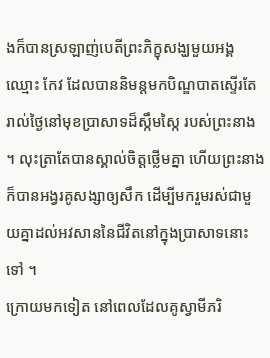ងក៏បានស្រឡាញ់បេតីព្រះភិក្ខុសង្ឃមួយអង្គឈ្មោះ កែវ ដែលបាននិមន្តមកបិណ្ឌបាតស្ទើរតែរាល់ថ្ងៃនៅមុខប្រាសាទដ៏ស្កឹមស្កៃ របស់ព្រះនាង ។ លុះត្រាតែបានស្គាល់ចិត្តថ្លើមគ្នា ហើយព្រះនាងក៏បានអង្វរគូសង្សាឲ្យសឹក ដើម្បីមករួមរស់ជាមួយគ្នាដល់អវសាននៃជីវិតនៅក្នុងប្រាសាទនោះទៅ ។
ក្រោយមកទៀត នៅពេលដែលគូស្វាមីភរិ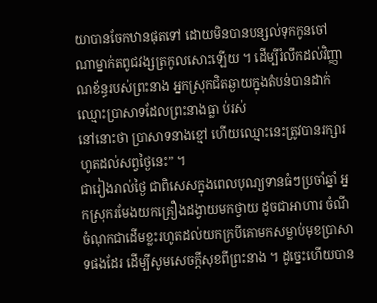យាបានចែកឋានផុតទៅ ដោយមិនបានបន្សល់ទុកកូនចៅណាម្នាក់តពូជវង្សត្រកូលសោះឡើយ ។ ដើម្បីរំលឹកដល់វិញ្ញាណខ័ន្ធរបស់ព្រះនាង អ្នកស្រុកជិតឆ្ងាយក្នុងតំបន់បានដាក់ឈ្មោះប្រាសាទដែលព្រះនាងធ្លា ប់រស់
នៅនោះថា ប្រាសាទនាងខ្មៅ ហើយឈ្មោះនេះត្រូវបានរក្សារហូតដល់សព្វថ្ងៃនេះ” ។
ជារៀងរាល់ថ្ងៃ ជាពិសេសក្នុងពេលបុណ្យទានធំៗប្រចាំឆ្នាំ អ្នកស្រុករមែងយកគ្រឿងដង្វាយមកថ្វាយ ដូចជាអាហារ ចំណីចំណុកជាដើមខ្លះរហូតដល់យកក្របីគោមកសម្លាប់មុខប្រាសាទផងដែរ ដើម្បីសូមសេចក្តីសុខពីព្រះនាង ។ ដូច្នេះហើយបាន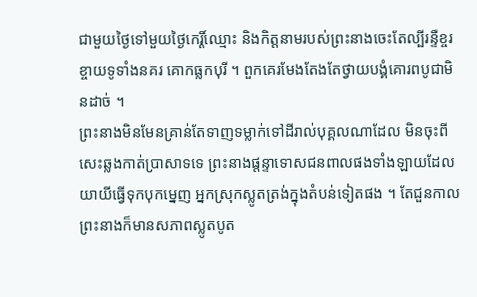ជាមួយថ្ងៃទៅមួយថ្ងៃកេរ្តិ៍ឈ្មោះ និងកិត្តនាមរបស់ព្រះនាងចេះតែល្បីរន្ទឺខ្ចរខ្ចាយទូទាំងនគរ គោកធ្លកបុរី ។ ពួកគេរមែងតែងតែថ្វាយបង្គំគោរពបូជាមិនដាច់ ។
ព្រះនាងមិនមែនគ្រាន់តែទាញទម្លាក់ទៅដីរាល់បុគ្គលណាដែល មិនចុះពីសេះឆ្លងកាត់ប្រាសាទទេ ព្រះនាងផ្តន្ទាទោសជនពាលផងទាំងឡាយដែលយាយីធ្វើទុកបុកម្នេញ អ្នកស្រុកស្លូតត្រង់ក្នុងតំបន់ទៀតផង ។ តែជួនកាលព្រះនាងក៏មានសភាពស្លូតបូត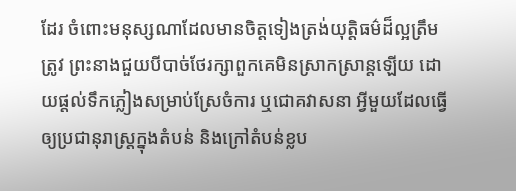ដែរ ចំពោះមនុស្សណាដែលមានចិត្តទៀងត្រង់យុត្តិធម៌ដ៏ល្អត្រឹមត្រូវ ព្រះនាងជួយបីបាច់ថែរក្សាពួកគេមិនស្រាកស្រាន្តឡើយ ដោយផ្តល់ទឹកភ្លៀងសម្រាប់ស្រែចំការ ឬជោគវាសនា អ្វីមួយដែលធ្វើឲ្យប្រជានុរាស្ត្រក្នុងតំបន់ និងក្រៅតំបន់ខ្លប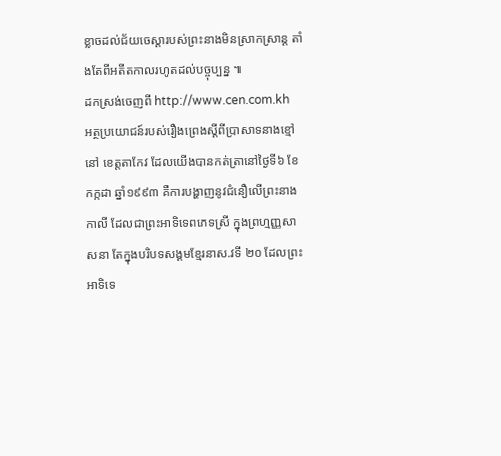ខ្លាចដល់ជ័យចេស្តារបស់ព្រះនាងមិនស្រាកស្រាន្ត តាំងតែពីអតីតកាលរហូតដល់បច្ចុប្បន្ន ៕
ដកស្រង់ចេញពី http://www.cen.com.kh
អត្ថប្រយោជន៍របស់រឿងព្រេងស្តីពីប្រាសាទនាងខ្មៅនៅ ខេត្តតាកែវ ដែលយើងបានកត់ត្រានៅថ្ងៃទី៦ ខែកក្កដា ឆ្នាំ១៩៩៣ គឺការបង្ហាញនូវជំនឿលើព្រះនាងកាលី ដែលជាព្រះអាទិទេពភេទស្រី ក្នុងព្រហ្មញ្ញសាសនា តែក្នុងបរិបទសង្គមខ្មែរនាស.វទី ២០ ដែលព្រះអាទិទេ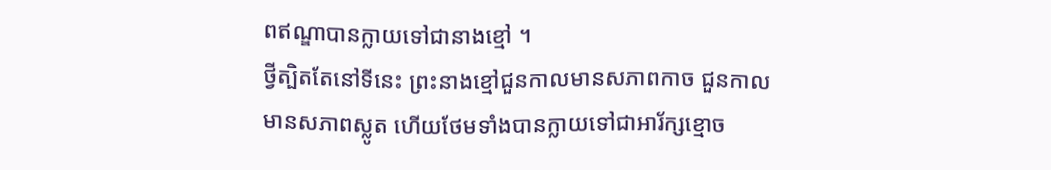ពឥណ្ឌាបានក្លាយទៅជានាងខ្មៅ ។
ថ្វីត្បិតតែនៅទីនេះ ព្រះនាងខ្មៅជួនកាលមានសភាពកាច ជួនកាលមានសភាពស្លូត ហើយថែមទាំងបានក្លាយទៅជាអារ័ក្សខ្មោច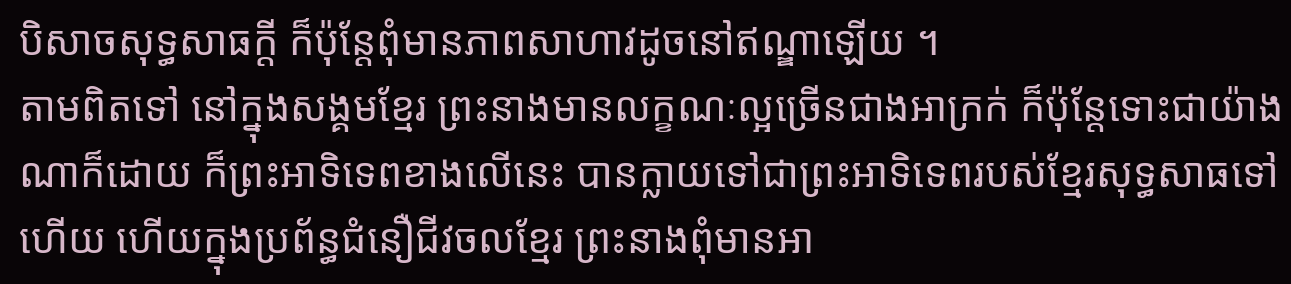បិសាចសុទ្ធសាធក្តី ក៏ប៉ុន្តែពុំមានភាពសាហាវដូចនៅឥណ្ឌាឡើយ ។
តាមពិតទៅ នៅក្នុងសង្គមខ្មែរ ព្រះនាងមានលក្ខណៈល្អច្រើនជាងអាក្រក់ ក៏ប៉ុន្តែទោះជាយ៉ាងណាក៏ដោយ ក៏ព្រះអាទិទេពខាងលើនេះ បានក្លាយទៅជាព្រះអាទិទេពរបស់ខ្មែរសុទ្ធសាធទៅហើយ ហើយក្នុងប្រព័ន្ធជំនឿជីវចលខ្មែរ ព្រះនាងពុំមានអា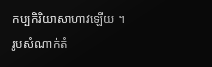កប្បកិរិយាសាហាវឡើយ ។
រូបសំណាក់តំ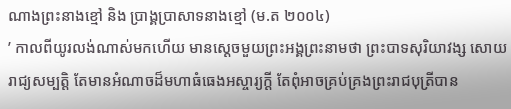ណាងព្រះនាងខ្មៅ និង ប្រាង្គប្រាសាទនាងខ្មៅ (ម.ត ២០០៤)
’ កាលពីយូរលង់ណាស់មកហើយ មានស្តេចមួយព្រះអង្គព្រះនាមថា ព្រះបាទសុរិយាវង្ស សោយរាជ្យសម្បត្តិ តែមានអំណាចដ៏មហាធំធេងអស្ចារ្យក្តី តែពុំអាចគ្រប់គ្រងព្រះរាជបុត្រីបាន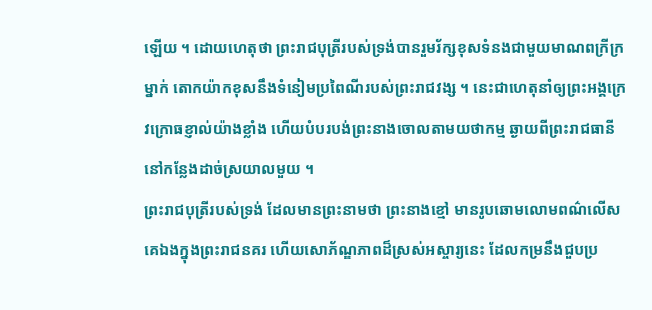ឡើយ ។ ដោយហេតុថា ព្រះរាជបុត្រីរបស់ទ្រង់បានរួមរ័ក្សខុសទំនងជាមួយមាណពក្រីក្រ ម្នាក់ តោកយ៉ាកខុសនឹងទំនៀមប្រពៃណីរបស់ព្រះរាជវង្ស ។ នេះជាហេតុនាំឲ្យព្រះអង្គក្រេវក្រោធខ្ញាល់យ៉ាងខ្លាំង ហើយបំបរបង់ព្រះនាងចោលតាមយថាកម្ម ឆ្ងាយពីព្រះរាជធានីនៅកន្លែងដាច់ស្រយាលមួយ ។
ព្រះរាជបុត្រីរបស់ទ្រង់ ដែលមានព្រះនាមថា ព្រះនាងខ្មៅ មានរូបឆោមលោមពណ៌លើសគេឯងក្នុងព្រះរាជនគរ ហើយសោភ័ណ្ឌភាពដ៏ស្រស់អស្ចារ្យនេះ ដែលកម្រនឹងជួបប្រ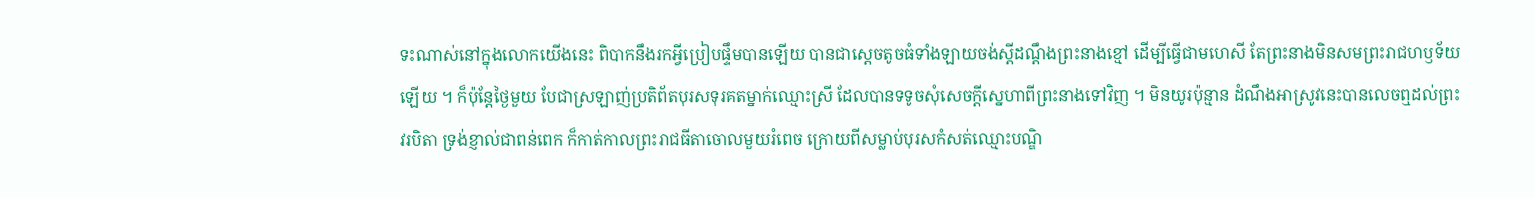ទះណាស់នៅក្នុងលោកយើងនេះ ពិបាកនឹងរកអ្វីប្រៀបផ្ទឹមបានឡើយ បានជាស្តេចតូចធំទាំងឡាយចង់ស្តីដណ្តឹងព្រះនាងខ្មៅ ដើម្បីធ្វើជាមហេសី តែព្រះនាងមិនសមព្រះរាជហឫទ័យឡើយ ។ ក៏ប៉ុន្តែថ្ងៃមួយ បែជាស្រឡាញ់ប្រតិព័តបុរសទុរគតម្នាក់ឈ្មោះស្រី ដែលបានទទូចសុំសេចក្តីស្នេហាពីព្រះនាងទៅវិញ ។ មិនយូរប៉ុន្មាន ដំណឹងអាស្រូវនេះបានលេចឮដល់ព្រះវរបិតា ទ្រង់ខ្ញាល់ជាពន់ពេក ក៏កាត់កាលព្រះរាជធីតាចោលមួយរំពេច ក្រោយពីសម្លាប់បុរសកំសត់ឈ្មោះបណ្ឌិ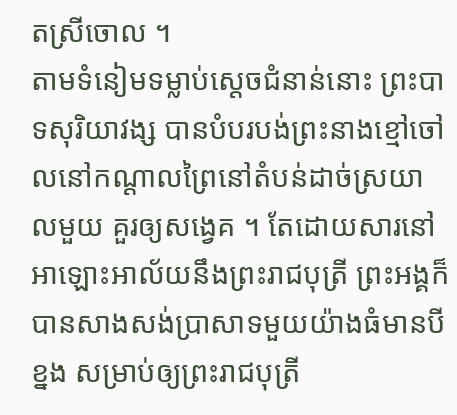តស្រីចោល ។
តាមទំនៀមទម្លាប់ស្តេចជំនាន់នោះ ព្រះបាទសុរិយាវង្ស បានបំបរបង់ព្រះនាងខ្មៅចៅលនៅកណ្តាលព្រៃនៅតំបន់ដាច់ស្រយាលមួយ គួរឲ្យសង្វេគ ។ តែដោយសារនៅអាឡោះអាល័យនឹងព្រះរាជបុត្រី ព្រះអង្គក៏បានសាងសង់ប្រាសាទមួយយ៉ាងធំមានបីខ្នង សម្រាប់ឲ្យព្រះរាជបុត្រី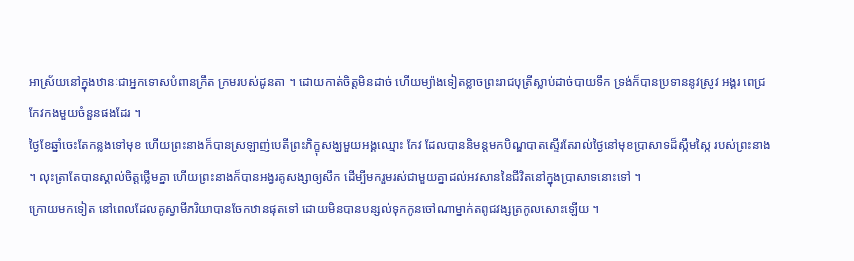អាស្រ័យនៅក្នុងឋានៈជាអ្នកទោសបំពានក្រឹត ក្រមរបស់ដូនតា ។ ដោយកាត់ចិត្តមិនដាច់ ហើយម្យ៉ាងទៀតខ្លាចព្រះរាជបុត្រីស្លាប់ដាច់បាយទឹក ទ្រង់ក៏បានប្រទាននូវស្រូវ អង្គរ ពេជ្រ កែវកងមួយចំនួនផងដែរ ។
ថ្ងៃខែឆ្នាំចេះតែកន្លងទៅមុខ ហើយព្រះនាងក៏បានស្រឡាញ់បេតីព្រះភិក្ខុសង្ឃមួយអង្គឈ្មោះ កែវ ដែលបាននិមន្តមកបិណ្ឌបាតស្ទើរតែរាល់ថ្ងៃនៅមុខប្រាសាទដ៏ស្កឹមស្កៃ របស់ព្រះនាង ។ លុះត្រាតែបានស្គាល់ចិត្តថ្លើមគ្នា ហើយព្រះនាងក៏បានអង្វរគូសង្សាឲ្យសឹក ដើម្បីមករួមរស់ជាមួយគ្នាដល់អវសាននៃជីវិតនៅក្នុងប្រាសាទនោះទៅ ។
ក្រោយមកទៀត នៅពេលដែលគូស្វាមីភរិយាបានចែកឋានផុតទៅ ដោយមិនបានបន្សល់ទុកកូនចៅណាម្នាក់តពូជវង្សត្រកូលសោះឡើយ ។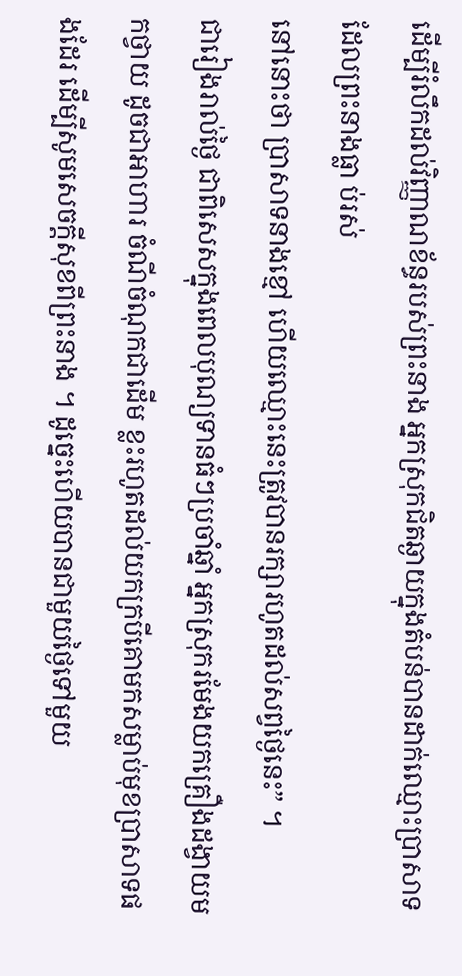ដើម្បីរំលឹកដល់វិញ្ញាណខ័ន្ធរបស់ព្រះនាង អ្នកស្រុកជិតឆ្ងាយក្នុងតំបន់បានដាក់ឈ្មោះប្រាសាទដែលព្រះនាងធ្លា ប់រស់
នៅនោះថា ប្រាសាទនាងខ្មៅ ហើយឈ្មោះនេះត្រូវបានរក្សារហូតដល់សព្វថ្ងៃនេះ” ។
ជារៀងរាល់ថ្ងៃ ជាពិសេសក្នុងពេលបុណ្យទានធំៗប្រចាំឆ្នាំ អ្នកស្រុករមែងយកគ្រឿងដង្វាយមកថ្វាយ ដូចជាអាហារ ចំណីចំណុកជាដើម ខ្លះរហូតដល់យកក្របីគោមកសម្លាប់មុខប្រាសាទផងដែរ ដើម្បីសូមសេចក្តីសុខពីព្រះនាង ។ ដូច្នេះហើយបានជាមួយថ្ងៃទៅមួយ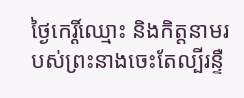ថ្ងៃកេរ្តិ៍ឈ្មោះ និងកិត្តនាមរបស់ព្រះនាងចេះតែល្បីរន្ទឺ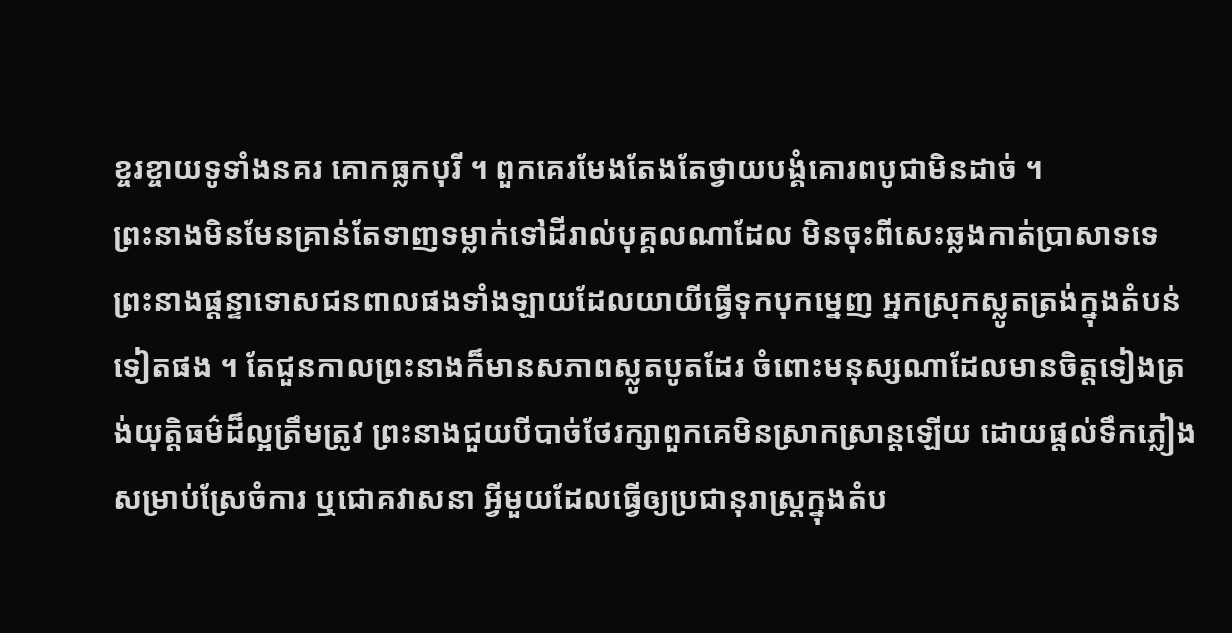ខ្ចរខ្ចាយទូទាំងនគរ គោកធ្លកបុរី ។ ពួកគេរមែងតែងតែថ្វាយបង្គំគោរពបូជាមិនដាច់ ។
ព្រះនាងមិនមែនគ្រាន់តែទាញទម្លាក់ទៅដីរាល់បុគ្គលណាដែល មិនចុះពីសេះឆ្លងកាត់ប្រាសាទទេ ព្រះនាងផ្តន្ទាទោសជនពាលផងទាំងឡាយដែលយាយីធ្វើទុកបុកម្នេញ អ្នកស្រុកស្លូតត្រង់ក្នុងតំបន់ទៀតផង ។ តែជួនកាលព្រះនាងក៏មានសភាពស្លូតបូតដែរ ចំពោះមនុស្សណាដែលមានចិត្តទៀងត្រង់យុត្តិធម៌ដ៏ល្អត្រឹមត្រូវ ព្រះនាងជួយបីបាច់ថែរក្សាពួកគេមិនស្រាកស្រាន្តឡើយ ដោយផ្តល់ទឹកភ្លៀងសម្រាប់ស្រែចំការ ឬជោគវាសនា អ្វីមួយដែលធ្វើឲ្យប្រជានុរាស្ត្រក្នុងតំប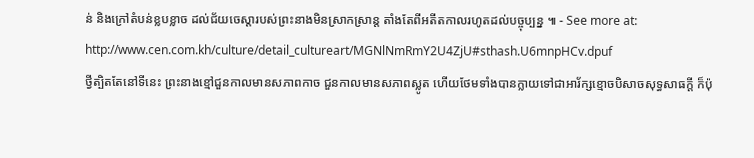ន់ និងក្រៅតំបន់ខ្លបខ្លាច ដល់ជ័យចេស្តារបស់ព្រះនាងមិនស្រាកស្រាន្ត តាំងតែពីអតីតកាលរហូតដល់បច្ចុប្បន្ន ៕ - See more at: http://www.cen.com.kh/culture/detail_cultureart/MGNlNmRmY2U4ZjU#sthash.U6mnpHCv.dpuf
ថ្វីត្បិតតែនៅទីនេះ ព្រះនាងខ្មៅជួនកាលមានសភាពកាច ជួនកាលមានសភាពស្លូត ហើយថែមទាំងបានក្លាយទៅជាអារ័ក្សខ្មោចបិសាចសុទ្ធសាធក្តី ក៏ប៉ុ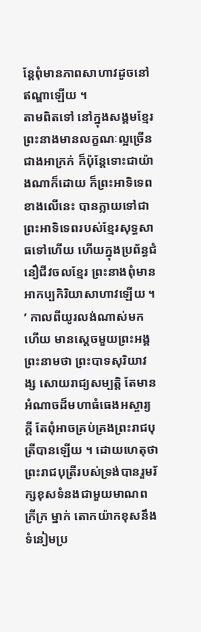ន្តែពុំមានភាពសាហាវដូចនៅឥណ្ឌាឡើយ ។
តាមពិតទៅ នៅក្នុងសង្គមខ្មែរ ព្រះនាងមានលក្ខណៈល្អច្រើនជាងអាក្រក់ ក៏ប៉ុន្តែទោះជាយ៉ាងណាក៏ដោយ ក៏ព្រះអាទិទេពខាងលើនេះ បានក្លាយទៅជាព្រះអាទិទេពរបស់ខ្មែរសុទ្ធសាធទៅហើយ ហើយក្នុងប្រព័ន្ធជំនឿជីវចលខ្មែរ ព្រះនាងពុំមានអាកប្បកិរិយាសាហាវឡើយ ។
’ កាលពីយូរលង់ណាស់មកហើយ មានស្តេចមួយព្រះអង្គព្រះនាមថា ព្រះបាទសុរិយាវង្ស សោយរាជ្យសម្បត្តិ តែមានអំណាចដ៏មហាធំធេងអស្ចារ្យក្តី តែពុំអាចគ្រប់គ្រងព្រះរាជបុត្រីបានឡើយ ។ ដោយហេតុថា ព្រះរាជបុត្រីរបស់ទ្រង់បានរួមរ័ក្សខុសទំនងជាមួយមាណពក្រីក្រ ម្នាក់ តោកយ៉ាកខុសនឹងទំនៀមប្រ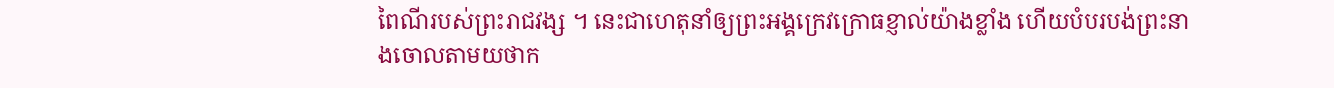ពៃណីរបស់ព្រះរាជវង្ស ។ នេះជាហេតុនាំឲ្យព្រះអង្គក្រេវក្រោធខ្ញាល់យ៉ាងខ្លាំង ហើយបំបរបង់ព្រះនាងចោលតាមយថាក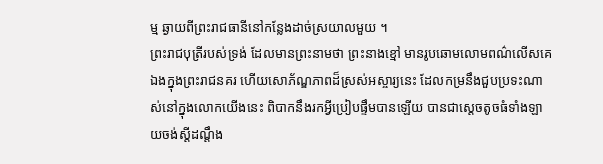ម្ម ឆ្ងាយពីព្រះរាជធានីនៅកន្លែងដាច់ស្រយាលមួយ ។
ព្រះរាជបុត្រីរបស់ទ្រង់ ដែលមានព្រះនាមថា ព្រះនាងខ្មៅ មានរូបឆោមលោមពណ៌លើសគេឯងក្នុងព្រះរាជនគរ ហើយសោភ័ណ្ឌភាពដ៏ស្រស់អស្ចារ្យនេះ ដែលកម្រនឹងជួបប្រទះណាស់នៅក្នុងលោកយើងនេះ ពិបាកនឹងរកអ្វីប្រៀបផ្ទឹមបានឡើយ បានជាស្តេចតូចធំទាំងឡាយចង់ស្តីដណ្តឹង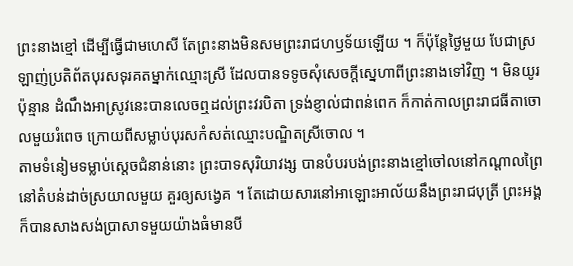ព្រះនាងខ្មៅ ដើម្បីធ្វើជាមហេសី តែព្រះនាងមិនសមព្រះរាជហឫទ័យឡើយ ។ ក៏ប៉ុន្តែថ្ងៃមួយ បែជាស្រឡាញ់ប្រតិព័តបុរសទុរគតម្នាក់ឈ្មោះស្រី ដែលបានទទូចសុំសេចក្តីស្នេហាពីព្រះនាងទៅវិញ ។ មិនយូរប៉ុន្មាន ដំណឹងអាស្រូវនេះបានលេចឮដល់ព្រះវរបិតា ទ្រង់ខ្ញាល់ជាពន់ពេក ក៏កាត់កាលព្រះរាជធីតាចោលមួយរំពេច ក្រោយពីសម្លាប់បុរសកំសត់ឈ្មោះបណ្ឌិតស្រីចោល ។
តាមទំនៀមទម្លាប់ស្តេចជំនាន់នោះ ព្រះបាទសុរិយាវង្ស បានបំបរបង់ព្រះនាងខ្មៅចៅលនៅកណ្តាលព្រៃនៅតំបន់ដាច់ស្រយាលមួយ គួរឲ្យសង្វេគ ។ តែដោយសារនៅអាឡោះអាល័យនឹងព្រះរាជបុត្រី ព្រះអង្គក៏បានសាងសង់ប្រាសាទមួយយ៉ាងធំមានបី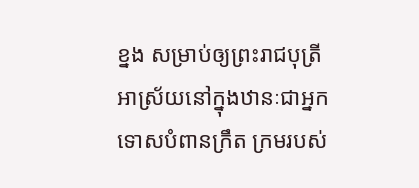ខ្នង សម្រាប់ឲ្យព្រះរាជបុត្រីអាស្រ័យនៅក្នុងឋានៈជាអ្នកទោសបំពានក្រឹត ក្រមរបស់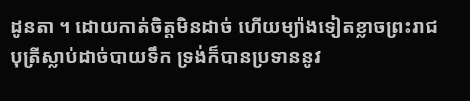ដូនតា ។ ដោយកាត់ចិត្តមិនដាច់ ហើយម្យ៉ាងទៀតខ្លាចព្រះរាជបុត្រីស្លាប់ដាច់បាយទឹក ទ្រង់ក៏បានប្រទាននូវ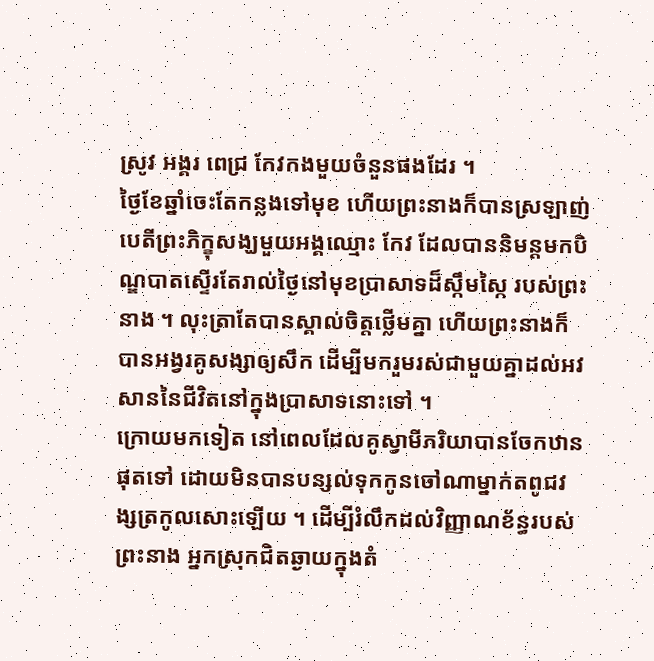ស្រូវ អង្គរ ពេជ្រ កែវកងមួយចំនួនផងដែរ ។
ថ្ងៃខែឆ្នាំចេះតែកន្លងទៅមុខ ហើយព្រះនាងក៏បានស្រឡាញ់បេតីព្រះភិក្ខុសង្ឃមួយអង្គឈ្មោះ កែវ ដែលបាននិមន្តមកបិណ្ឌបាតស្ទើរតែរាល់ថ្ងៃនៅមុខប្រាសាទដ៏ស្កឹមស្កៃ របស់ព្រះនាង ។ លុះត្រាតែបានស្គាល់ចិត្តថ្លើមគ្នា ហើយព្រះនាងក៏បានអង្វរគូសង្សាឲ្យសឹក ដើម្បីមករួមរស់ជាមួយគ្នាដល់អវសាននៃជីវិតនៅក្នុងប្រាសាទនោះទៅ ។
ក្រោយមកទៀត នៅពេលដែលគូស្វាមីភរិយាបានចែកឋានផុតទៅ ដោយមិនបានបន្សល់ទុកកូនចៅណាម្នាក់តពូជវង្សត្រកូលសោះឡើយ ។ ដើម្បីរំលឹកដល់វិញ្ញាណខ័ន្ធរបស់ព្រះនាង អ្នកស្រុកជិតឆ្ងាយក្នុងតំ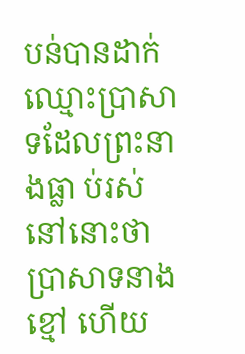បន់បានដាក់ឈ្មោះប្រាសាទដែលព្រះនាងធ្លា ប់រស់
នៅនោះថា ប្រាសាទនាងខ្មៅ ហើយ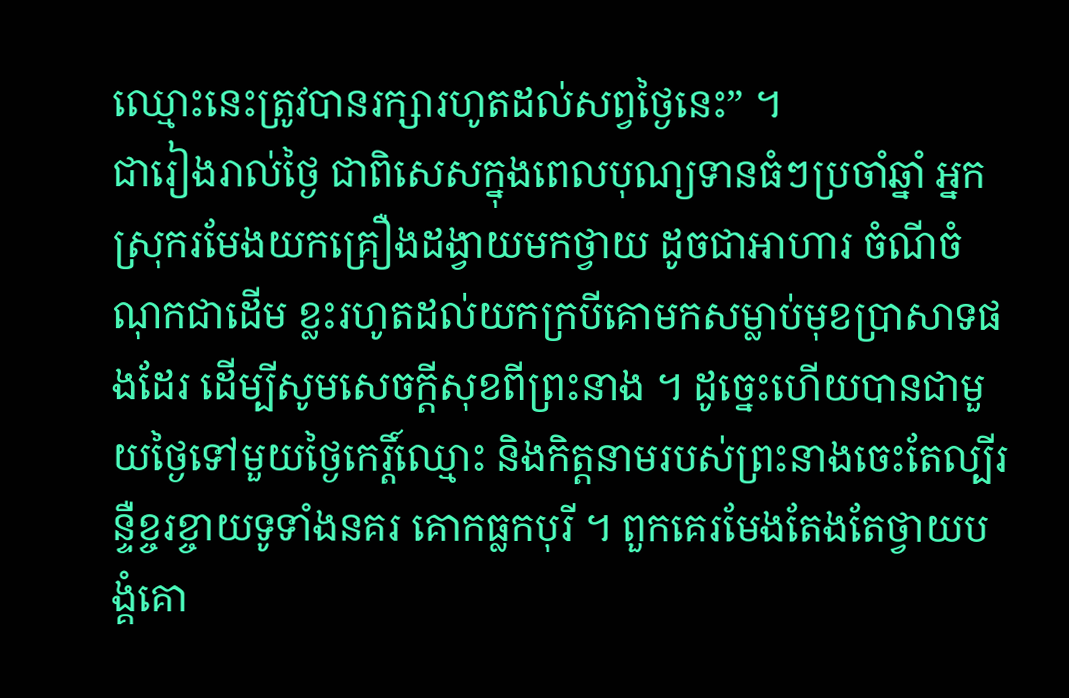ឈ្មោះនេះត្រូវបានរក្សារហូតដល់សព្វថ្ងៃនេះ” ។
ជារៀងរាល់ថ្ងៃ ជាពិសេសក្នុងពេលបុណ្យទានធំៗប្រចាំឆ្នាំ អ្នកស្រុករមែងយកគ្រឿងដង្វាយមកថ្វាយ ដូចជាអាហារ ចំណីចំណុកជាដើម ខ្លះរហូតដល់យកក្របីគោមកសម្លាប់មុខប្រាសាទផងដែរ ដើម្បីសូមសេចក្តីសុខពីព្រះនាង ។ ដូច្នេះហើយបានជាមួយថ្ងៃទៅមួយថ្ងៃកេរ្តិ៍ឈ្មោះ និងកិត្តនាមរបស់ព្រះនាងចេះតែល្បីរន្ទឺខ្ចរខ្ចាយទូទាំងនគរ គោកធ្លកបុរី ។ ពួកគេរមែងតែងតែថ្វាយបង្គំគោ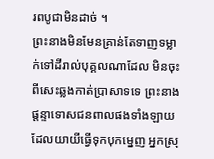រពបូជាមិនដាច់ ។
ព្រះនាងមិនមែនគ្រាន់តែទាញទម្លាក់ទៅដីរាល់បុគ្គលណាដែល មិនចុះពីសេះឆ្លងកាត់ប្រាសាទទេ ព្រះនាងផ្តន្ទាទោសជនពាលផងទាំងឡាយដែលយាយីធ្វើទុកបុកម្នេញ អ្នកស្រុ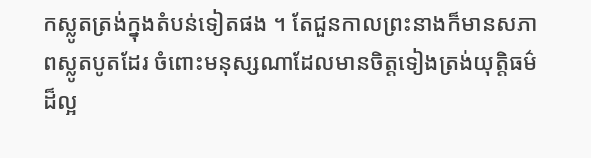កស្លូតត្រង់ក្នុងតំបន់ទៀតផង ។ តែជួនកាលព្រះនាងក៏មានសភាពស្លូតបូតដែរ ចំពោះមនុស្សណាដែលមានចិត្តទៀងត្រង់យុត្តិធម៌ដ៏ល្អ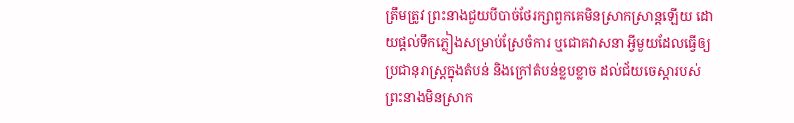ត្រឹមត្រូវ ព្រះនាងជួយបីបាច់ថែរក្សាពួកគេមិនស្រាកស្រាន្តឡើយ ដោយផ្តល់ទឹកភ្លៀងសម្រាប់ស្រែចំការ ឬជោគវាសនា អ្វីមួយដែលធ្វើឲ្យប្រជានុរាស្ត្រក្នុងតំបន់ និងក្រៅតំបន់ខ្លបខ្លាច ដល់ជ័យចេស្តារបស់ព្រះនាងមិនស្រាក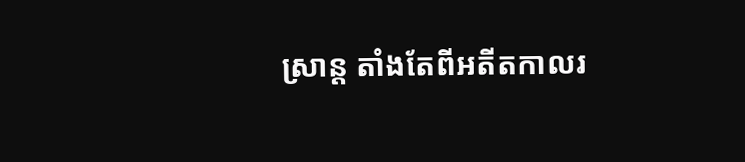ស្រាន្ត តាំងតែពីអតីតកាលរ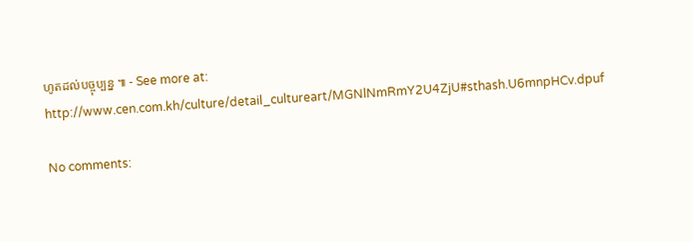ហូតដល់បច្ចុប្បន្ន ៕ - See more at: http://www.cen.com.kh/culture/detail_cultureart/MGNlNmRmY2U4ZjU#sthash.U6mnpHCv.dpuf

No comments: